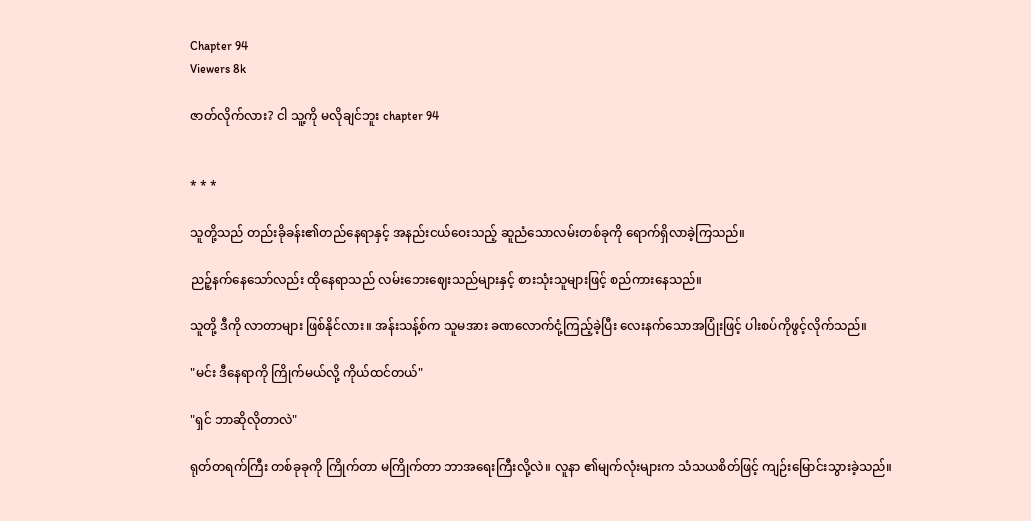Chapter 94
Viewers 8k

ဇာတ်လိုက်လား? ငါ သူ့ကို မလိုချင်ဘူး chapter 94


* * *

သူတို့သည် တည်းခိုခန်း၏တည်နေရာနှင့် အနည်းငယ်ဝေးသည့် ဆူညံသောလမ်းတစ်ခုကို ရောက်ရှိလာခဲ့ကြသည်။

ညဉ့်နက်နေသော်လည်း ထိုနေရာသည် လမ်းဘေးဈေးသည်များနှင့် စားသုံးသူများဖြင့် စည်ကားနေသည်။

သူတို့ ဒီကို လာတာများ ဖြစ်နိုင်လား။ အန်းသန့်စ်က သူမအား ခဏလောက်ငုံ့ကြည့်ခဲ့ပြီး လေးနက်သောအပြုံးဖြင့် ပါးစပ်ကိုဖွင့်လိုက်သည်။

"မင်း ဒီနေရာကို ကြိုက်မယ်လို့ ကိုယ်ထင်တယ်"

"ရှင် ဘာဆိုလိုတာလဲ"

ရုတ်တရက်ကြီး တစ်ခုခုကို ကြိုက်တာ မကြိုက်တာ ဘာအရေးကြီးလို့လဲ။ လူနာ ၏မျက်လုံးများက သံသယစိတ်ဖြင့် ကျဉ်းမြောင်းသွားခဲ့သည်။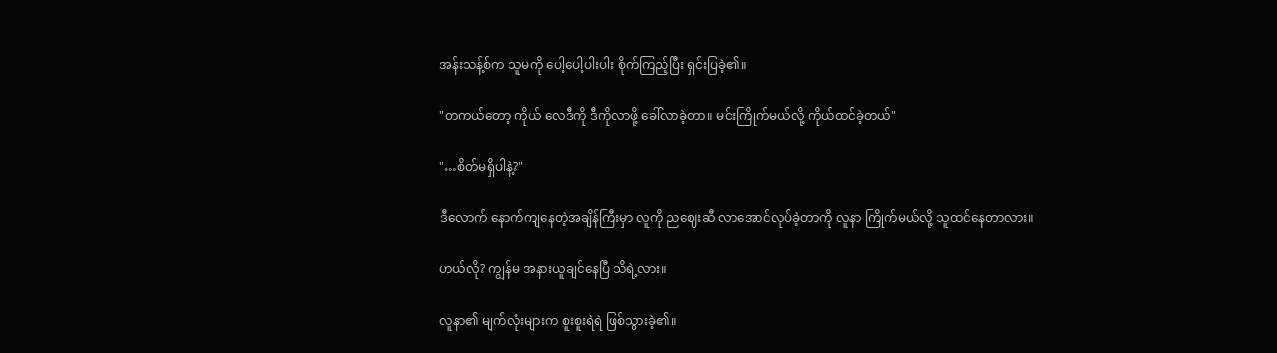အန်းသန့်စ်က သူမကို ပေါ့ပေါ့ပါးပါး စိုက်ကြည့်ပြီး ရှင်းပြခဲ့၏။

"တကယ်တော့ ကိုယ် လေဒီကို ဒီကိုလာဖို့ ခေါ်လာခဲ့တာ။ မင်းကြိုက်မယ်လို့ ကိုယ်ထင်ခဲ့တယ်"

"…စိတ်မရှိပါနဲ့?"

ဒီလောက် နောက်ကျနေတဲ့အချိန်ကြီးမှာ လူကို ညဈေးဆီ လာအောင်လုပ်ခဲ့တာကို လူနာ ကြိုက်မယ်လို့ သူထင်နေတာလား။

ဟယ်လို? ကျွန်မ အနားယူချင်နေပြီ သိရဲ့လား။

လူနာ၏ မျက်လုံးများက စူးစူးရဲရဲ ဖြစ်သွားခဲ့၏။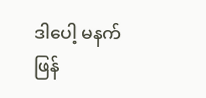ဒါပေါ့ မနက်ဖြန်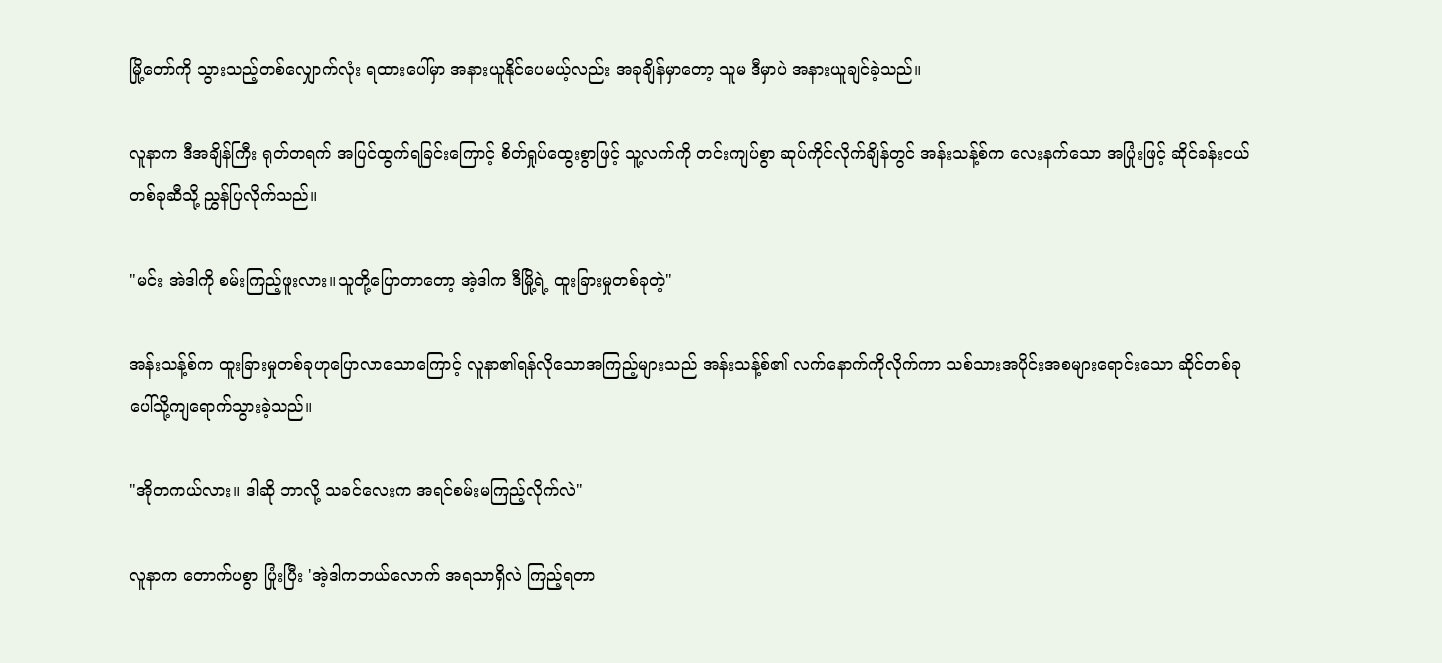မြို့တော်ကို သွားသည့်တစ်လျှောက်လုံး ရထားပေါ်မှာ အနားယူနိုင်ပေမယ့်လည်း အခုချိန်မှာတော့ သူမ ဒီမှာပဲ အနားယူချင်ခဲ့သည်။

လူနာက ဒီအချိန်ကြီး ရုတ်တရက် အပြင်ထွက်ရခြင်းကြောင့် စိတ်ရှုပ်ထွေးစွာဖြင့် သူ့လက်ကို တင်းကျပ်စွာ ဆုပ်ကိုင်လိုက်ချိန်တွင် အန်းသန့်စ်က လေးနက်သော အပြုံးဖြင့် ဆိုင်ခန်းငယ်တစ်ခုဆီသို့ ညွှန်ပြလိုက်သည်။

"မင်း အဲဒါကို စမ်းကြည့်ဖူးလား။သူတို့ပြောတာတော့ အဲ့ဒါက ဒီမြို့ရဲ့ ထူးခြားမှုတစ်ခုတဲ့"

အန်းသန့်စ်က ထူးခြားမှုတစ်ခုဟုပြောလာသောကြောင့် လူနာ၏ရန်လိုသောအကြည့်များသည် အန်းသန့်စ်၏ လက်နောက်ကိုလိုက်ကာ သစ်သားအပိုင်းအစများရောင်းသော ဆိုင်တစ်ခုပေါ်သို့ကျရောက်သွားခဲ့သည်။

"အိုတကယ်လား။ ဒါဆို ဘာလို့ သခင်လေးက အရင်စမ်းမကြည့်လိုက်လဲ"

လူနာက တောက်ပစွာ ပြုံးပြီး 'အဲ့ဒါကဘယ်လောက် အရသာရှိလဲ ကြည့်ရတာ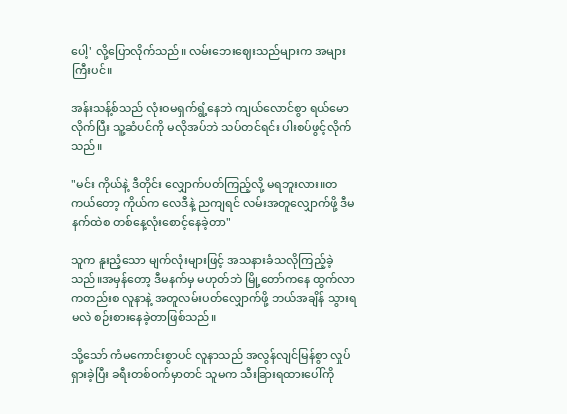ပေါ့' လို့ပြောလိုက်သည်။ လမ်းဘေးဈေးသည်များက အများကြီးပင်။

အန်းသန့်စ်သည် လုံးဝမရှက်ရွံ့နေဘဲ ကျယ်လောင်စွာ ရယ်မောလိုက်ပြီး သူ့ဆံပင်ကို မလိုအပ်ဘဲ သပ်တင်ရင်း ပါးစပ်ဖွင့်လိုက်သည်။

"မင်း ကိုယ်နဲ့ ဒီတိုင်း လျှောက်ပတ်ကြည့်လို့ မရဘူးလား။တကယ်တော့ ကိုယ်က လေဒီနဲ့ ညကျရင် လမ်းအတူလျှောက်ဖို့ ဒီမနက်ထဲစ တစ်နေ့လုံးစောင့်နေခဲ့တာ"

သူက နူးညံ့သော မျက်လုံးများဖြင့် အသနားခံသလိုကြည့်ခဲ့သည်။အမှန်တော့ ဒီမနက်မှ မဟုတ်ဘဲ မြို့တော်ကနေ ထွက်လာကတည်းစ လူနာနဲ့ အတူလမ်းပတ်လျှောက်ဖို့ ဘယ်အချိန် သွားရမလဲ စဉ်းစားနေခဲ့တာဖြစ်သည်။

သို့သော် ကံမကောင်းစွာပင် လူနာသည် အလွန်လျင်မြန်စွာ လှုပ်ရှားခဲ့ပြီး ခရီးတစ်ဝက်မှာတင် သူမက သီးခြားရထားပေါ်ကို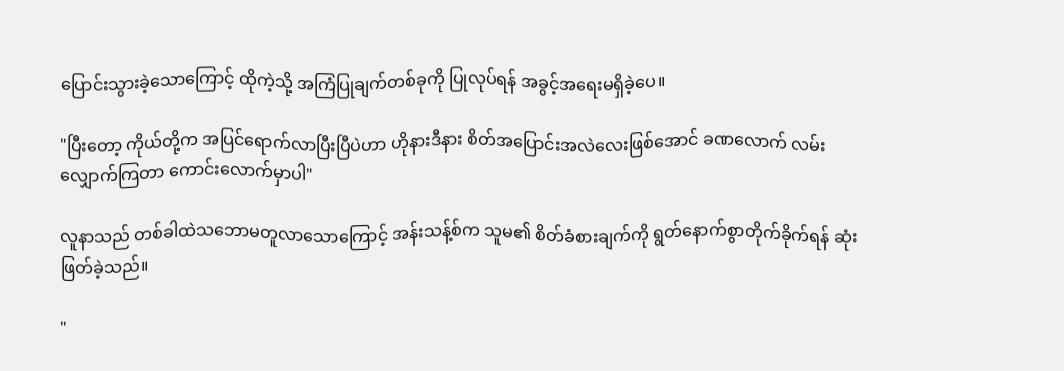ပြောင်းသွားခဲ့သောကြောင့် ထိုကဲ့သို့ အကြံပြုချက်တစ်ခုကို ပြုလုပ်ရန် အခွင့်အရေးမရှိခဲ့ပေ။

"ပြီးတော့ ကိုယ်တို့က အပြင်ရောက်လာပြီးပြီပဲဟာ ဟိုနားဒီနား စိတ်အပြောင်းအလဲလေးဖြစ်အောင် ခဏလောက် လမ်းလျှောက်ကြတာ ကောင်းလောက်မှာပါ"

လူနာသည် တစ်ခါထဲသဘောမတူလာသောကြောင့် အန်းသန့်စ်က သူမ၏ စိတ်ခံစားချက်ကို ရွတ်နောက်စွာတိုက်ခိုက်ရန် ဆုံးဖြတ်ခဲ့သည်။

"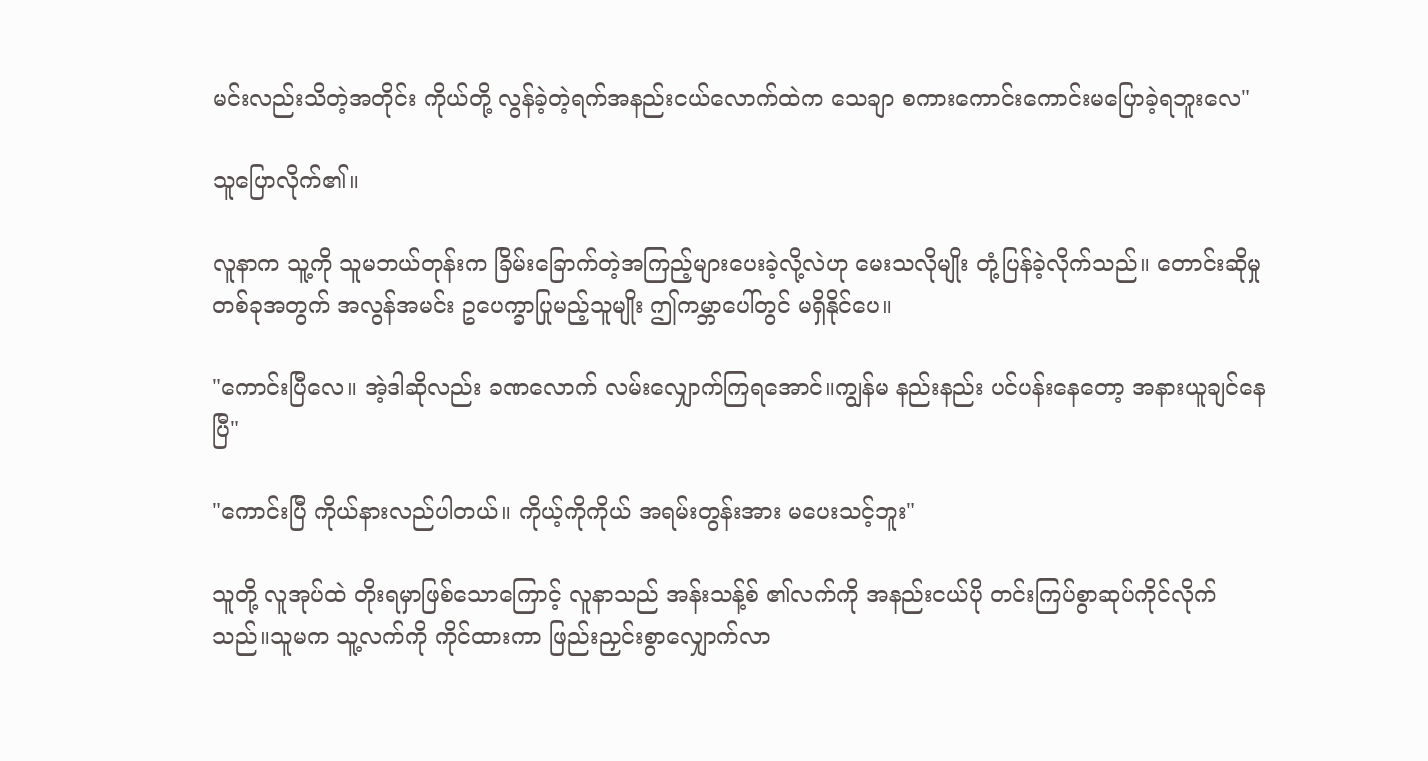မင်းလည်းသိတဲ့အတိုင်း ကိုယ်တို့ လွန်ခဲ့တဲ့ရက်အနည်းငယ်လောက်ထဲက သေချာ စကားကောင်းကောင်းမပြောခဲ့ရဘူးလေ"

သူပြောလိုက်၏။

လူနာက သူ့ကို သူမဘယ်တုန်းက ခြိမ်းခြောက်တဲ့အကြည့်များပေးခဲ့လို့လဲဟု မေးသလိုမျိုး တုံ့ပြန်ခဲ့လိုက်သည်။ တောင်းဆိုမှုတစ်ခုအတွက် အလွန်အမင်း ဥပေက္ခာပြုမည့်သူမျိုး ဤကမ္ဘာပေါ်တွင် မရှိနိုင်ပေ။

"ကောင်းပြီလေ။ အဲ့ဒါဆိုလည်း ခဏလောက် လမ်းလျှောက်ကြရအောင်။ကျွန်မ နည်းနည်း ပင်ပန်းနေတော့ အနားယူချင်နေပြီ"

"ကောင်းပြီ ကိုယ်နားလည်ပါတယ်။ ကိုယ့်ကိုကိုယ် အရမ်းတွန်းအား မပေးသင့်ဘူး"

သူတို့ လူအုပ်ထဲ တိုးရမှာဖြစ်သောကြောင့် လူနာသည် အန်းသန့်စ် ၏လက်ကို အနည်းငယ်ပို တင်းကြပ်စွာဆုပ်ကိုင်လိုက်သည်။သူမက သူ့လက်ကို ကိုင်ထားကာ ဖြည်းညှင်းစွာလျှောက်လာ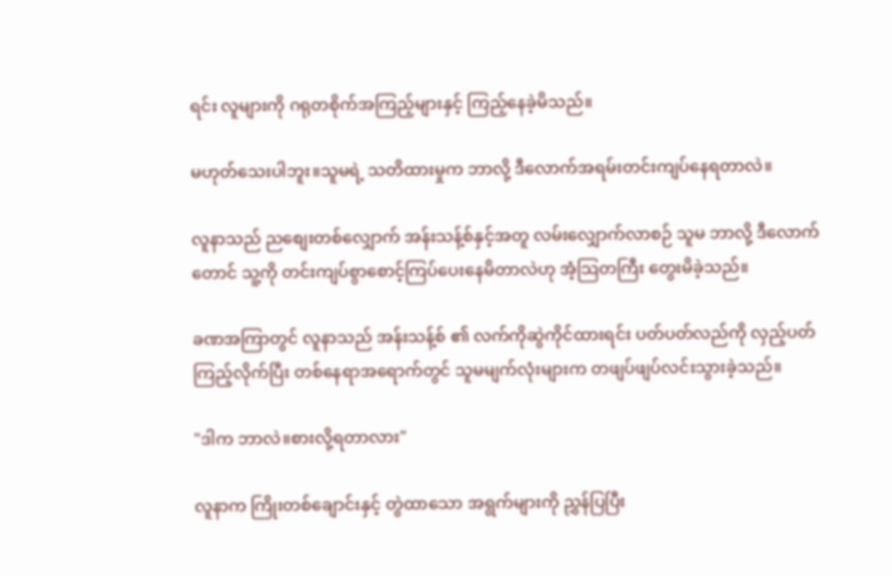ရင်း လူများကို ဂရုတစိုက်အကြည့်များနှင့် ကြည့်နေခဲ့မိသည်။

မဟုတ်သေးပါဘူး။သူမရဲ့ သတိထားမှုက ဘာလို့ ဒီလောက်အရမ်းတင်းကျပ်နေရတာလဲ။

လူနာသည် ညစျေးတစ်လျှောက် အန်းသန့်စ်နှင့်အတူ လမ်းလျှောက်လာစဉ် သူမ ဘာလို့ ဒီလောက်တောင် သူ့ကို တင်းကျပ်စွာစောင့်ကြပ်ပေးနေမိတာလဲဟု အံ့သြတကြီး တွေးမိခဲ့သည်။

ခဏအကြာတွင် လူနာသည် အန်းသန့်စ် ၏ လက်ကိုဆွဲကိုင်ထားရင်း ပတ်ပတ်လည်ကို လှည့်ပတ်ကြည့်လိုက်ပြီး တစ်နေရာအရောက်တွင် သူမမျက်လုံးများက တဖျပ်ဖျပ်လင်းသွားခဲ့သည်။

"ဒါက ဘာလဲ။စားလို့ရတာလား"

လူနာက ကြိုးတစ်ချောင်းနှင့် တွဲထာသော အရွက်များကို ညွှန်ပြပြီး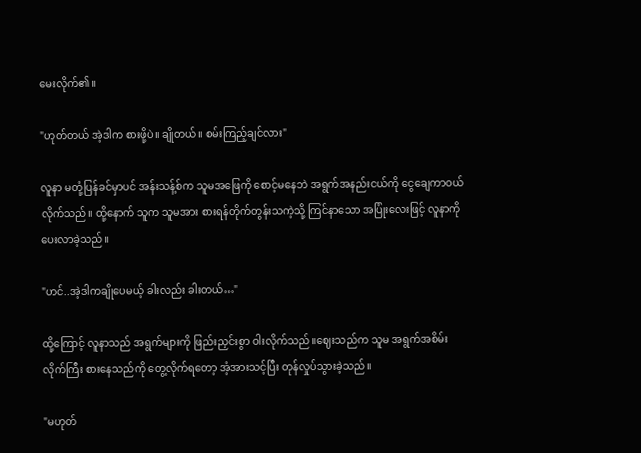မေးလိုက်၏။

"ဟုတ်တယ် အဲ့ဒါက စားဖို့ပဲ။ ချိုတယ်။ စမ်းကြည့်ချင်လား"

လူနာ မတုံ့ပြန်ခင်မှာပင် အန်းသန့်စ်က သူမအဖြေကို စောင့်မနေဘဲ အရွက်အနည်းငယ်ကို ငွေချေကာဝယ်လိုက်သည်။ ထို့နောက် သူက သူမအား စားရန်တိုက်တွန်းသကဲ့သို့ ကြင်နာသော အပြုံးလေးဖြင့် လူနာကို ပေးလာခဲ့သည်။

"ဟင်..အဲ့ဒါကချိုပေမယ့် ခါးလည်း ခါးတယ်…"

ထို့ကြောင့် လူနာသည် အရွက်များကို ဖြည်းညှင်းစွာ ဝါးလိုက်သည်။ဈေးသည်က သူမ အရွက်အစိမ်းလိုက်ကြီး စားနေသည်ကို တွေ့လိုက်ရတော့ အံ့အားသင့်ပြီး တုန်လှုပ်သွားခဲ့သည်။

"မဟုတ်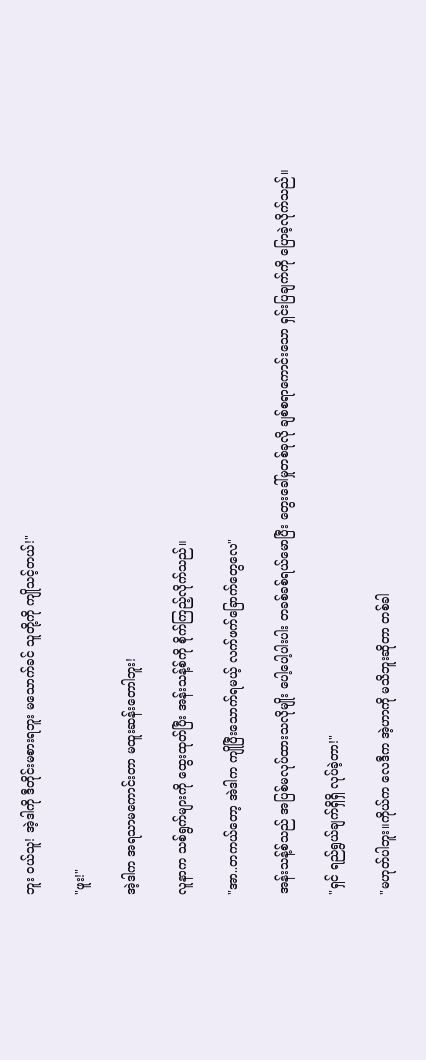ဘူး ဝယ်သူ! အဲ့ဒါကို ဒီတိုင်းမစားရဘူး မသောက်ခင် သူတို့ကို ကျိုသင့်တယ်!"

"ဖူး!"

အဲ့ဒါက အရသာမကောင်းတာ မထူးဆန်းတောါဘူး!

လူနာက သစ်ရွက်များကို ထွေးထုတ်ပြီး အန်းသန့်စ်ကို စိုက်ကြည့်လိုက်သည်။

"အာ..တကယ်တော့ အဲဒါက ကျိုပြီးသောက်ရမယ့် လက်ဖက်ခြောက်တွေလေ"

အန်းသန့်စ်သည် အပြစ်မလုပ်ထားသလိုမျိုး ပေါ့ပေါ့ပါးပါး တခစ်ခစ်ရယ်မောပြီး တွေးခေါ်မှုတစ်ခုလို ချစ်စရာကောင်းသော ရှင်းပြချက်ကို ပြောခဲ့လိုက်သည်။

"ရှင် ရည်ရွယ်ချက်ရှိရှိ လုပ်ခဲ့တာ!"

"မဟုတ်ပါဘူး။ကိုယ်က လေဒီက အဲ့ဟာကို မသိဘူးဆိုတာ တစ်ခါ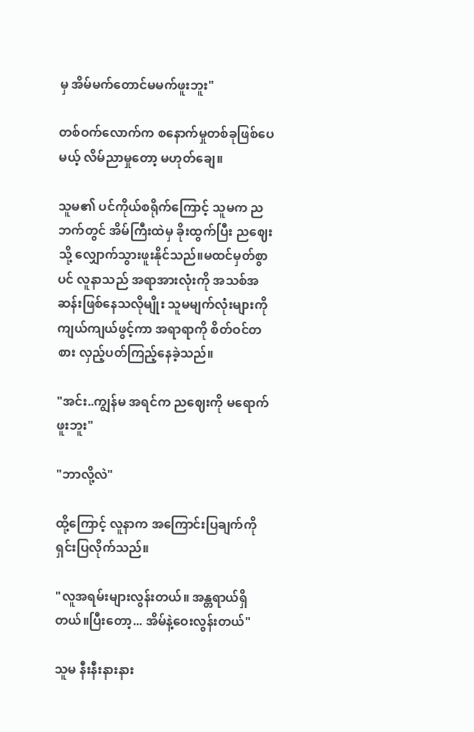မှ အိမ်မက်တောင်မမက်ဖူးဘူး"

တစ်ဝက်လောက်က စနောက်မှုတစ်ခုဖြစ်ပေမယ့် လိမ်ညာမှုတော့ မဟုတ်ချေ။

သူမ၏ ပင်ကိုယ်စရိုက်ကြောင့် သူမက ညဘက်တွင် အိမ်ကြီးထဲမှ ခိုးထွက်ပြီး ညဈေးသို့ လျှောက်သွားဖူးနိုင်သည်။မထင်မှတ်စွာပင် လူနာသည် အရာအားလုံးကို အသစ်အဆန်းဖြစ်နေသလိုမျိုး သူမမျက်လုံးများကို ကျယ်ကျယ်ဖွင့်ကာ အရာရာကို စိတ်ဝင်တစား လှည့်ပတ်ကြည့်နေခဲ့သည်။

"အင်း..ကျွန်မ အရင်က ညဈေးကို မရောက်ဖူးဘူး"

"ဘာလို့လဲ"

ထို့ကြောင့် လူနာက အကြောင်းပြချက်ကို ရှင်းပြလိုက်သည်။

"လူအရမ်းများလွန်းတယ်။ အန္တရာယ်ရှိတယ်။ပြီးတော့... အိမ်နဲ့ဝေးလွန်းတယ်"

သူမ နီးနီးနားနား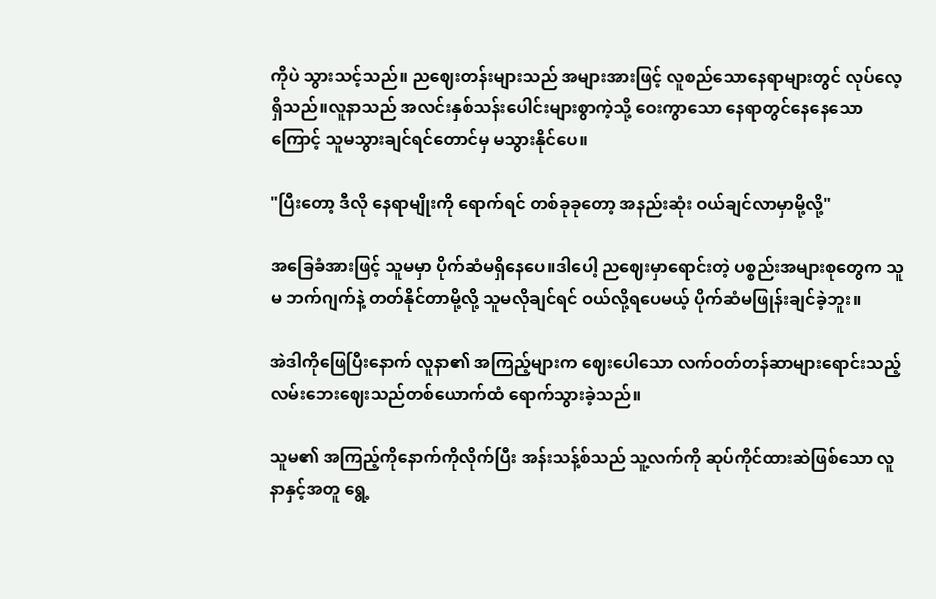ကိုပဲ သွားသင့်သည်။ ညဈေးတန်းများသည် အများအားဖြင့် လူစည်သောနေရာများတွင် လုပ်လေ့ရှိသည်။လူနာသည် အလင်းနှစ်သန်းပေါင်းများစွာကဲ့သို့ ဝေးကွာသော နေရာတွင်နေနေသောကြောင့် သူမသွားချင်ရင်တောင်မှ မသွားနိုင်ပေ။

"ပြီးတော့ ဒီလို နေရာမျိုးကို ရောက်ရင် တစ်ခုခုတော့ အနည်းဆုံး ဝယ်ချင်လာမှာမို့လို့"

အခြေခံအားဖြင့် သူမမှာ ပိုက်ဆံမရှိနေပေ။ဒါပေါ့ ညဈေးမှာရောင်းတဲ့ ပစ္စည်းအများစုတွေက သူမ ဘက်ဂျက်နဲ့ တတ်နိုင်တာမို့လို့ သူမလိုချင်ရင် ဝယ်လို့ရပေမယ့် ပိုက်ဆံမဖြုန်းချင်ခဲ့ဘူး။

အဲဒါကိုဖြေပြီးနောက် လူနာ၏ အကြည့်များက ဈေးပေါသော လက်ဝတ်တန်ဆာများရောင်းသည့် လမ်းဘေးဈေးသည်တစ်ယောက်ထံ ရောက်သွားခဲ့သည်။

သူမ၏ အကြည့်ကိုနောက်ကိုလိုက်ပြီး အန်းသန့်စ်သည် သူ့လက်ကို ဆုပ်ကိုင်ထားဆဲဖြစ်သော လူနာနှင့်အတူ ရွေ့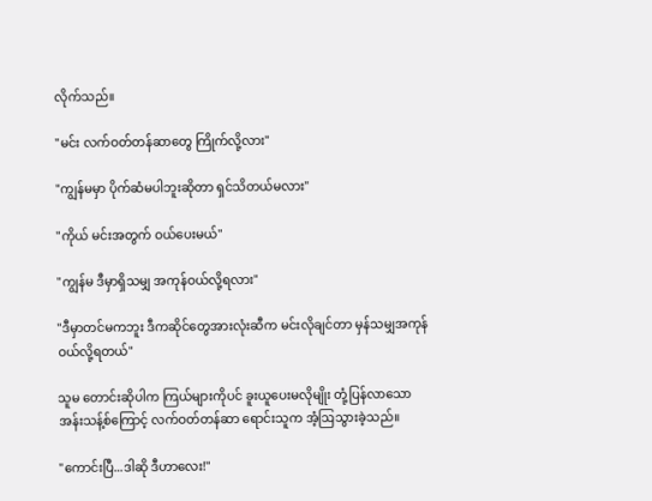လိုက်သည်။

"မင်း လက်ဝတ်တန်ဆာတွေ ကြိုက်လို့လား"

"ကျွန်မမှာ ပိုက်ဆံမပါဘူးဆိုတာ ရှင်သိတယ်မလား"

"ကိုယ် မင်းအတွက် ဝယ်ပေးမယ်"

"ကျွန်မ ဒီမှာရှိသမျှ အကုန်ဝယ်လို့ရလား"

"ဒီမှာတင်မကဘူး ဒီကဆိုင်တွေအားလုံးဆီက မင်းလိုချင်တာ မှန်သမျှအကုန်ဝယ်လို့ရတယ်"

သူမ တောင်းဆိုပါက ကြယ်များကိုပင် ခူးယူပေးမလိုမျိုး တုံ့ပြန်လာသော အန်းသန့်စ်ကြောင့် လက်ဝတ်တန်ဆာ ရောင်းသူက အံ့ဩသွားခဲ့သည်။

"ကောင်းပြီ...ဒါဆို ဒီဟာလေး!"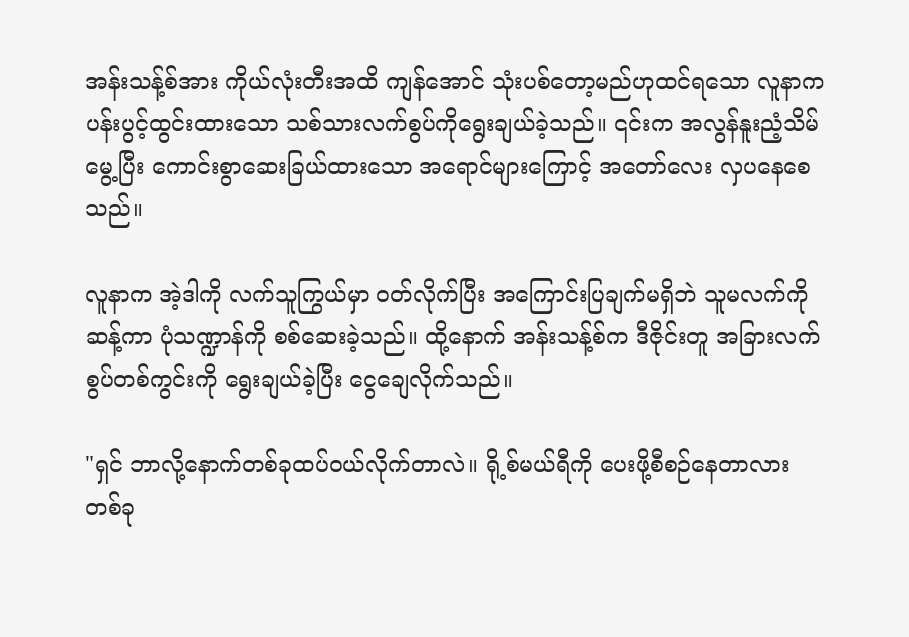အန်းသန့်စ်အား ကိုယ်လုံးတီးအထိ ကျန်အောင် သုံးပစ်တော့မည်ဟုထင်ရသော လူနာက ပန်းပွင့်ထွင်းထားသော သစ်သားလက်စွပ်ကိုရွေးချယ်ခဲ့သည်။ ၎င်းက အလွန်နူးညံ့သိမ်မွေ့ပြီး ကောင်းစွာဆေးခြယ်ထားသော အရောင်များကြောင့် အတော်လေး လှပနေစေသည်။

လူနာက အဲ့ဒါကို လက်သူကြွယ်မှာ ဝတ်လိုက်ပြီး အကြောင်းပြချက်မရှိဘဲ သူမလက်ကို ဆန့်ကာ ပုံသဏ္ဍာန်ကို စစ်ဆေးခဲ့သည်။ ထို့နောက် အန်းသန့်စ်က ဒီဇိုင်းတူ အခြားလက်စွပ်တစ်ကွင်းကို ရွေးချယ်ခဲ့ပြီး ငွေချေလိုက်သည်။

"ရှင် ဘာလို့နောက်တစ်ခုထပ်ဝယ်လိုက်တာလဲ။ ရို့စ်မယ်ရီကို ပေးဖို့စီစဉ်နေတာလား တစ်ခု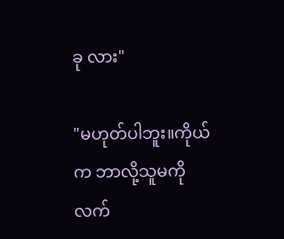ခု လား"

"မဟုတ်ပါဘူး။ကိုယ်က ဘာလို့သူမကိုလက်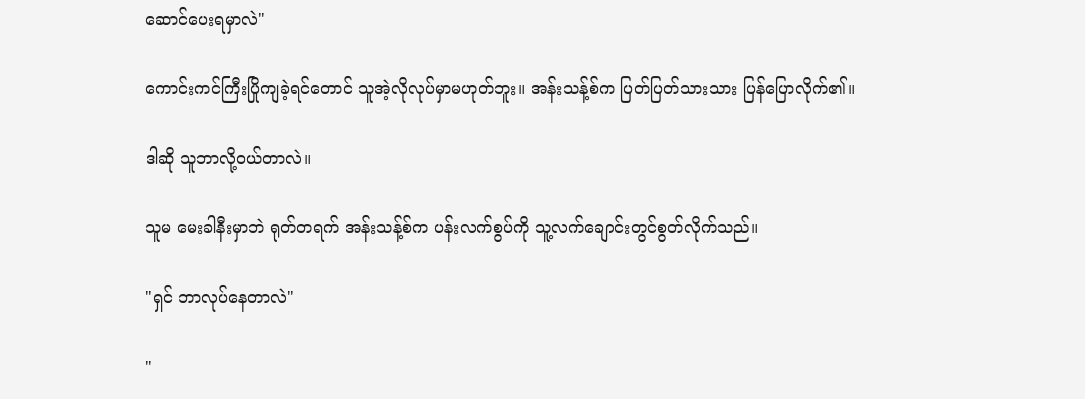ဆောင်ပေးရမှာလဲ"

ကောင်းကင်ကြီးပြိုကျခဲ့ရင်တောင် သူအဲ့လိုလုပ်မှာမဟုတ်ဘူး။ အန်းသန့်စ်က ပြတ်ပြတ်သားသား ပြန်ပြောလိုက်၏။

ဒါဆို သူဘာလို့ဝယ်တာလဲ။

သူမ မေးခါနီးမှာဘဲ ရုတ်တရက် အန်းသန့်စ်က ပန်းလက်စွပ်ကို သူ့လက်ချောင်းတွင်စွတ်လိုက်သည်။

"ရှင် ဘာလုပ်နေတာလဲ"

"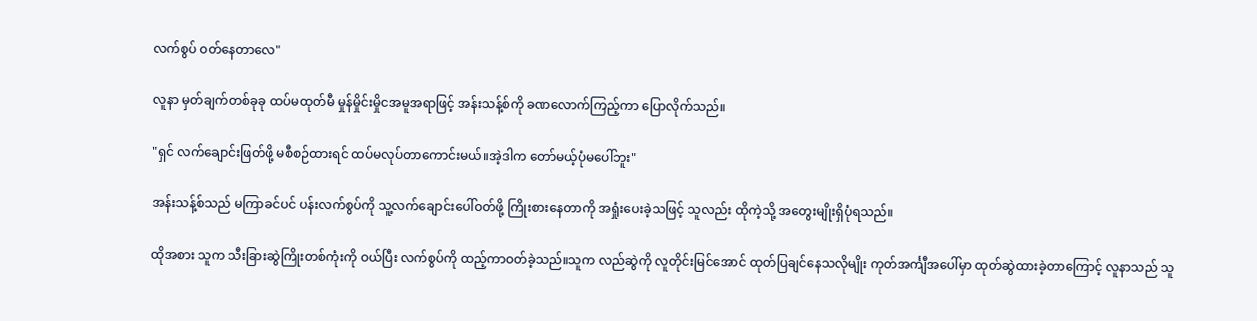လက်စွပ် ဝတ်နေတာလေ"

လူနာ မှတ်ချက်တစ်ခုခု ထပ်မထုတ်မီ မှုန်မှိုင်းမှိုငအမူအရာဖြင့် အန်းသန့်စ်ကို ခဏလောက်ကြည့်ကာ ပြောလိုက်သည်။

"ရှင် လက်ချောင်းဖြတ်ဖို့ မစီစဉ်ထားရင် ထပ်မလုပ်တာကောင်းမယ်။အဲ့ဒါက တော်မယ့်ပုံမပေါ်ဘူး"

အန်းသန့်စ်သည် မကြာခင်ပင် ပန်းလက်စွပ်ကို သူ့လက်ချောင်းပေါ်ဝတ်ဖို့ ကြိုးစားနေတာကို အရှုံးပေးခဲ့သဖြင့် သူလည်း ထိုကဲ့သို့ အတွေးမျိုးရှိပုံရသည်။

ထိုအစား သူက သီးခြားဆွဲကြိုးတစ်ကုံးကို ဝယ်ပြီး လက်စွပ်ကို ထည့်ကာဝတ်ခဲ့သည်။သူက လည်ဆွဲကို လူတိုင်းမြင်အောင် ထုတ်ပြချင်နေသလိုမျိုး ကုတ်အင်္ကျီအပေါ်မှာ ထုတ်ဆွဲထားခဲ့တာကြောင့် လူနာသည် သူ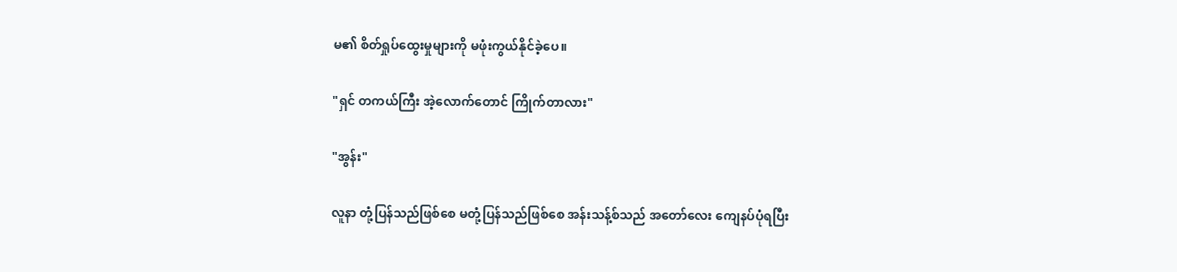မ၏ စိတ်ရှုပ်ထွေးမှုများကို မဖုံးကွယ်နိုင်ခဲ့ပေ။

"ရှင် တကယ်ကြီး အဲ့လောက်တောင် ကြိုက်တာလား"

"အွန်း"

လူနာ တုံ့ပြန်သည်ဖြစ်စေ မတုံ့ပြန်သည်ဖြစ်စေ အန်းသန့်စ်သည် အတော်လေး ကျေနပ်ပုံရပြီး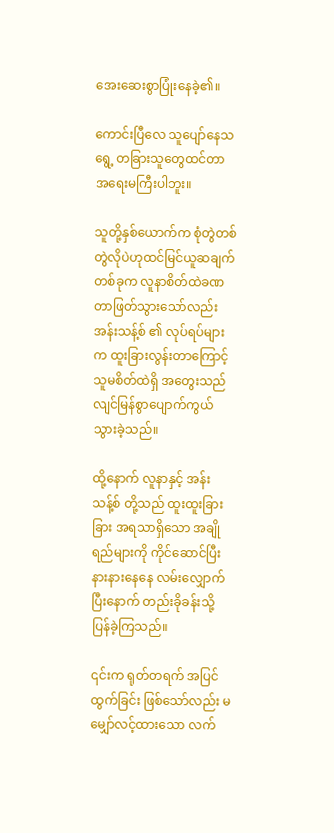အေးဆေးစွာပြုံးနေခဲ့၏။

ကောင်းပြီလေ သူပျော်နေသရွေ့ တခြားသူတွေထင်တာ အရေးမကြီးပါဘူး။

သူတို့နှစ်ယောက်က စုံတွဲတစ်တွဲလိုပဲဟုထင်မြင်ယူဆချက်တစ်ခုက လူနာစိတ်ထဲခဏတာဖြတ်သွားသော်လည်း အန်းသန့်စ် ၏ လုပ်ရပ်များက ထူးခြားလွန်းတာကြောင့် သူမစိတ်ထဲရှိ အတွေးသည် လျင်မြန်စွာပျောက်ကွယ်သွားခဲ့သည်။

ထို့နောက် လူနာနှင့် အန်းသန့်စ် တို့သည် ထူးထူးခြားခြား အရသာရှိသော အချိုရည်များကို ကိုင်ဆောင်ပြီး နားနားနေနေ လမ်းလျှောက်ပြီးနောက် တည်းခိုခန်းသို့ ပြန်ခဲ့ကြသည်။

၎င်းက ရုတ်တရက် အပြင်ထွက်ခြင်း ဖြစ်သော်လည်း မမျှော်လင့်ထားသော လက်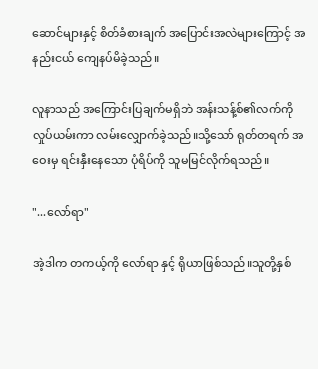ဆောင်များနှင့် စိတ်ခံစားချက် အပြောင်းအလဲများကြောင့် အနည်းငယ် ကျေနပ်မိခဲ့သည်။

လူနာသည် အကြောင်းပြချက်မရှိဘဲ အန်းသန့်စ်၏လက်ကိုလှုပ်ယမ်းကာ လမ်းလျှောက်ခဲ့သည်။သို့သော် ရုတ်တရက် အဝေးမှ ရင်းနှီးနေသော ပုံရိပ်ကို သူမမြင်လိုက်ရသည်။

"...လော်ရာ"

အဲ့ဒါက တကယ့်ကို လော်ရာ နှင့် ရိုယာဖြစ်သည်။သူတို့နှစ်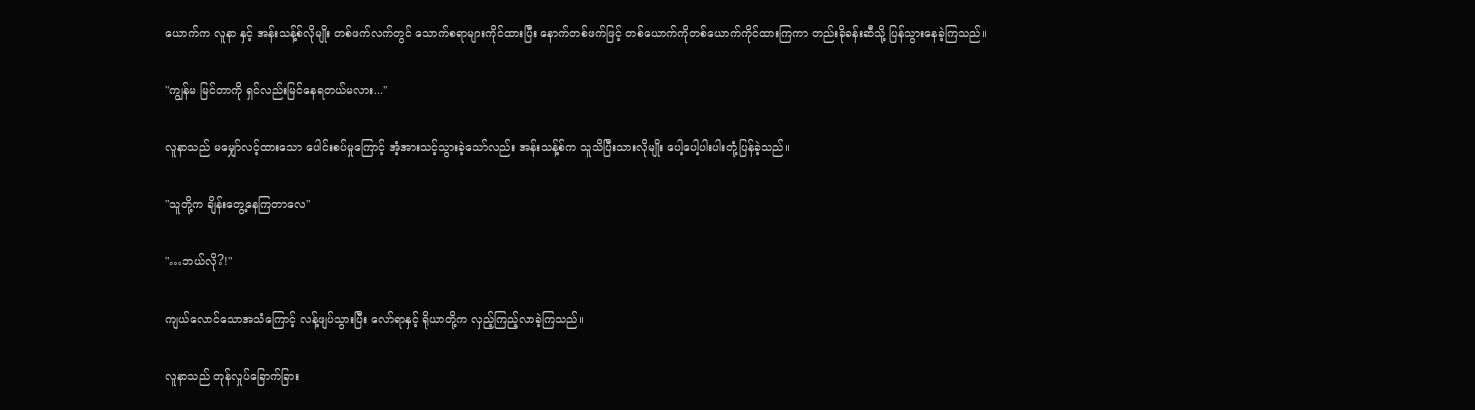ယောက်က လူနာ နှင့် အန်းသန့်စ်လိုမျိုး တစ်ဖက်လက်တွင် သောက်စရာများကိုင်ထားပြီး နောက်တစ်ဖက်ဖြင့် တစ်ယောက်ကိုတစ်ယောက်ကိုင်ထားကြကာ တည်းခိုခန်းဆီသို့ ပြန်သွားနေခဲ့ကြသည်။

"ကျွန်မ မြင်တာကို ရှင်လည်းမြင်နေရတယ်မလား..."

လူနာသည် မမျှော်လင့်ထားသော ပေါင်းစပ်မှုကြောင့် အံ့အားသင့်သွားခဲ့သော်လည်း အန်းသန့်စ်က သူသိပြီးသားလိုမျိုး ပေါ့ပေါ့ပါးပါးတုံ့ပြန်ခဲ့သည်။

"သူတို့က ချိန်းတွေ့နေကြတာလေ"

"…ဘယ်လို?!"

ကျယ်လောင်သောအသံကြောင့် လန့်ဖျပ်သွားပြီး လော်ရာနှင့် ရိုယာတို့က လှည့်ကြည့်လာခဲ့ကြသည်။

လူနာသည် တုန်လှုပ်ခြောက်ခြား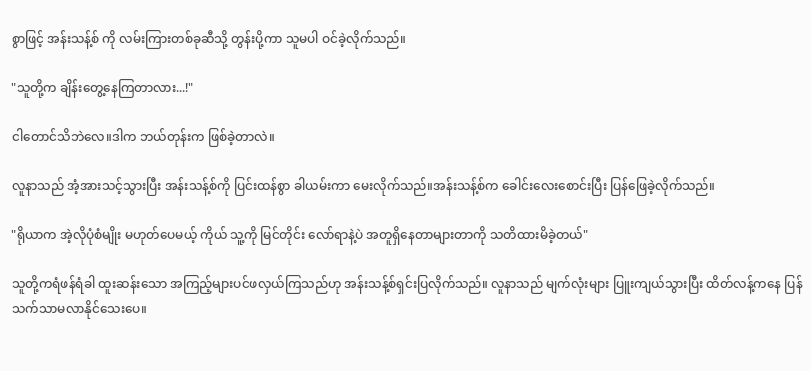စွာဖြင့် အန်းသန့်စ် ကို လမ်းကြားတစ်ခုဆီသို့ တွန်းပို့ကာ သူမပါ ဝင်ခဲ့လိုက်သည်။

"သူတို့က ချိန်းတွေ့နေကြတာလား...!"

ငါတောင်သိဘဲလေ။ဒါက ဘယ်တုန်းက ဖြစ်ခဲ့တာလဲ။

လူနာသည် အံ့အားသင့်သွားပြီး အန်းသန့်စ်ကို ပြင်းထန်စွာ ခါယမ်းကာ မေးလိုက်သည်။အန်းသန့်စ်က ခေါင်းလေးစောင်းပြီး ပြန်ဖြေခဲ့လိုက်သည်။

"ရိုယာက အဲ့လိုပုံစံမျိုး မဟုတ်ပေမယ့် ကိုယ် သူ့ကို မြင်တိုင်း လော်ရာနဲ့ပဲ အတူရှိနေတာများတာကို သတိထားမိခဲ့တယ်"

သူတို့ကရံဖန်ရံခါ ထူးဆန်းသော အကြည့်များပင်ဖလှယ်ကြသည်ဟု အန်းသန့်စ်ရှင်းပြလိုက်သည်။ လူနာသည် မျက်လုံးများ ပြူးကျယ်သွားပြီး ထိတ်လန့်ကနေ ပြန်သက်သာမလာနိုင်သေးပေ။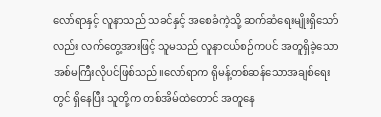လော်ရာနှင့် လူနာသည် သခင်နှင့် အစေခံကဲ့သို့ ဆက်ဆံရေးမျိုးရှိသော်လည်း လက်တွေ့အားဖြင့် သူမသည် လူနာငယ်စဉ်ကပင် အတူရှိခဲ့သော အစ်မကြီးလိုပင်ဖြစ်သည်။လော်ရာက ရိုမန့်တစ်ဆန်သောအချစ်ရေးတွင် ရှိနေပြီး သူတို့က တစ်အိမ်ထဲတောင် အတူနေ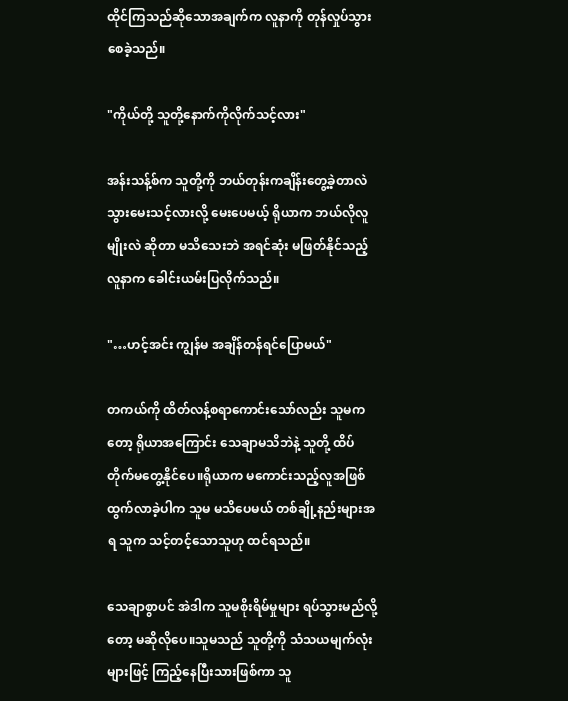ထိုင်ကြသည်ဆိုသောအချက်က လူနာကို တုန်လှုပ်သွားစေခဲ့သည်။

"ကိုယ်တို့ သူတို့နောက်ကိုလိုက်သင့်လား"

အန်းသန့်စ်က သူတို့ကို ဘယ်တုန်းကချိန်းတွေ့ခဲ့တာလဲ သွားမေးသင့်လားလို့ မေးပေမယ့် ရိုယာက ဘယ်လိုလူမျိုးလဲ ဆိုတာ မသိသေးဘဲ အရင်ဆုံး မဖြတ်နိုင်‌သည့် လူနာက ခေါင်းယမ်းပြလိုက်သည်။

"…ဟင့်အင်း ကျွန်မ အချိန်တန်ရင်ပြောမယ်"

တကယ်ကို ထိတ်လန့်စရာကောင်းသော်လည်း သူမကတော့ ရိုယာအကြောင်း သေချာမသိဘဲနဲ့ သူတို့ ထိပ်တိုက်မတွေ့နိုင်ပေ။ရိုယာက မကောင်းသည့်လူအဖြစ် ထွက်လာခဲ့ပါက သူမ မသိပေမယ် တစ်ချို့နည်းများအရ သူက သင့်တင့်သောသူဟု ထင်ရသည်။

သေချာစွာပင် အဲဒါက သူမစိုးရိမ်မှုများ ရပ်သွားမည်လို့တော့ မဆိုလိုပေ။သူမသည် သူတို့ကို သံသယမျက်လုံးများဖြင့် ကြည့်နေပြီးသားဖြစ်ကာ သူ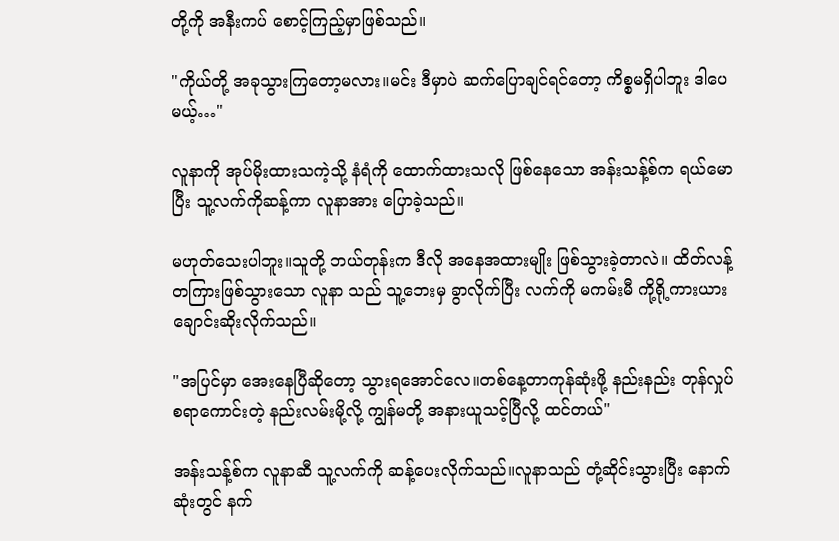တို့ကို အနီးကပ် စောင့်ကြည့်မှာဖြစ်သည်။

"ကိုယ်တို့ အခုသွားကြတော့မလား။မင်း ဒီမှာပဲ ဆက်ပြောချင်ရင်တော့ ကိစ္စမရှိပါဘူး ဒါပေမယ့်…"

လူနာကို အုပ်မိုးထားသကဲ့သို့ နံရံကို ထောက်ထားသလို ဖြစ်နေသော အန်းသန့်စ်က ရယ်မောပြီး သူ့လက်ကိုဆန့်ကာ လူနာအား ပြောခဲ့သည်။

မဟုတ်သေးပါဘူး။သူတို့ ဘယ်တုန်းက ဒီလို အနေအထားမျိုး ဖြစ်သွားခဲ့တာလဲ။ ထိတ်လန့်တကြားဖြစ်သွားသော လူနာ သည် သူ့ဘေးမှ ခွာလိုက်ပြီး လက်ကို မကမ်းမီ ကို့ရို့ကားယား ချောင်းဆိုးလိုက်သည်။

"အပြင်မှာ အေးနေပြီဆိုတော့ သွားရအောင်လေ။တစ်နေ့တာကုန်ဆုံးဖို့ နည်းနည်း တုန်လှုပ်စရာကောင်းတဲ့ နည်းလမ်းမို့လို့ ကျွန်မတို့ အနားယူသင့်ပြီလို့ ထင်တယ်"

အန်းသန့်စ်က လူနာဆီ သူ့လက်ကို ဆန့်ပေးလိုက်သည်။လူနာသည် တုံ့ဆိုင်းသွားပြီး နောက်ဆုံးတွင် နက်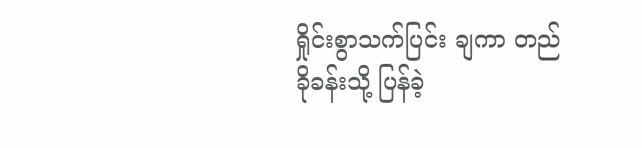ရှိုင်းစွာသက်ပြင်း ချကာ တည်ခိုခန်းသို့ ပြန်ခဲ့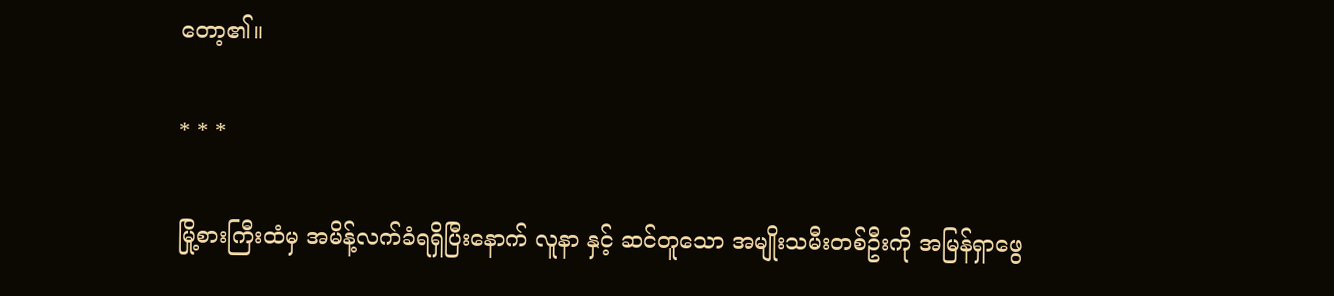တော့၏။

* * *

မြို့စားကြီးထံမှ အမိန့်လက်ခံရရှိပြီးနောက် လူနာ နှင့် ဆင်တူသော အမျိုးသမီးတစ်ဦးကို အမြန်ရှာဖွေ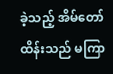ခဲ့သည့် အိမ်တော်ထိန်းသည် မကြာ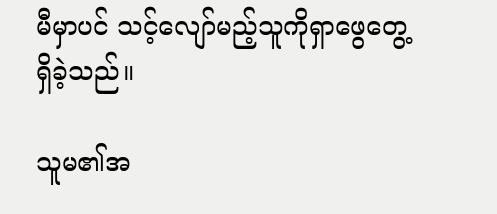မီမှာပင် သင့်လျော်မည့်သူကိုရှာဖွေတွေ့ရှိခဲ့သည်။

သူမ၏အ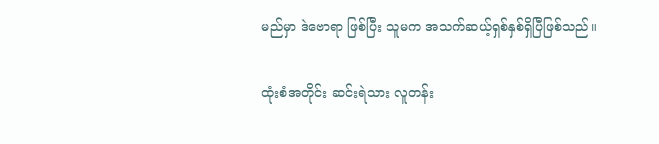မည်မှာ ဒဲဗောရာ ဖြစ်ပြီး သူမက အသက်ဆယ့်ရှစ်နှစ်ရှိပြီဖြစ်သည်။

ထုံးစံအတိုင်း ဆင်းရဲသား လူတန်း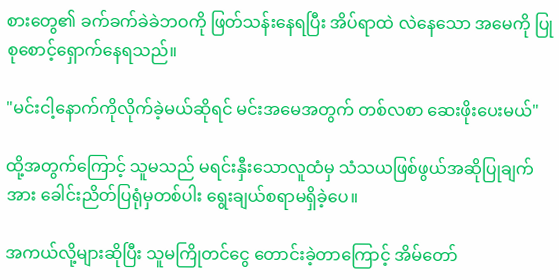စားတွေ၏ ခက်ခက်ခဲခဲဘဝကို ဖြတ်သန်းနေရပြီး အိပ်ရာထဲ လဲနေသော အမေကို ပြုစုစောင့်ရှောက်နေရသည်။

"မင်းငါ့နောက်ကိုလိုက်ခဲ့မယ်ဆိုရင် မင်းအမေအတွက် တစ်လစာ ဆေးဖိုးပေးမယ်"

ထို့အတွက်ကြောင့် သူမသည် မရင်းနှီးသောလူထံမှ သံသယဖြစ်ဖွယ်အဆိုပြုချက်အား ခေါင်းညိတ်ပြရုံမှတစ်ပါး ရွေးချယ်စရာမရှိခဲ့ပေ။

အကယ်လို့များဆိုပြီး သူမကြိုတင်ငွေ တောင်းခဲ့တာကြောင့် အိမ်တော်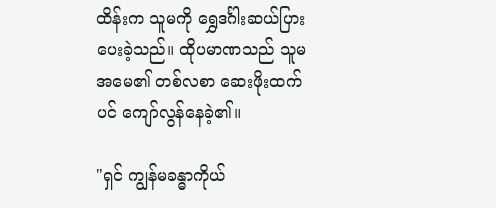ထိန်းက သူမကို ရွှေဒင်္ဂါးဆယ်ပြား ပေးခဲ့သည်။ ထိုပမာဏသည် သူမအမေ၏ တစ်လစာ ဆေးဖိုးထက်ပင် ကျော်လွန်နေခဲ့၏။

"ရှင် ကျွန်မခန္ဓာကိုယ်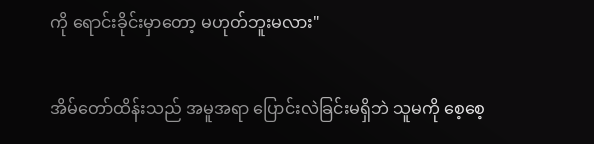ကို ရောင်းခိုင်းမှာတော့ မဟုတ်ဘူးမလား"

အိမ်တော်ထိန်းသည် အမူအရာ ပြောင်းလဲခြင်းမရှိဘဲ သူမကို စေ့စေ့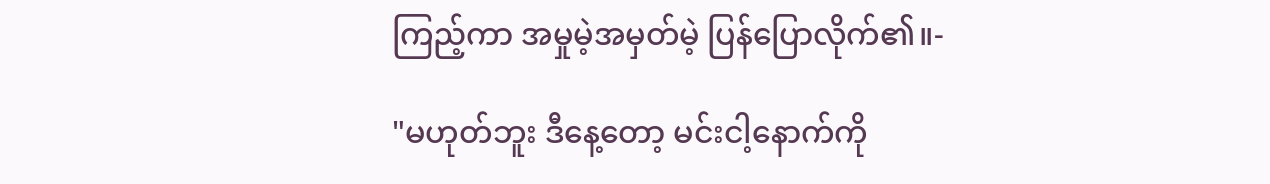ကြည့်ကာ အမှုမဲ့အမှတ်မဲ့ ပြန်ပြောလိုက်၏။-

"မဟုတ်ဘူး ဒီနေ့တော့ မင်းငါ့နောက်ကို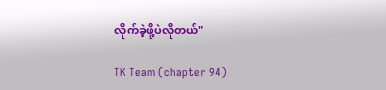လိုက်ခဲ့ဖို့ပဲလိုတယ်"

TK Team (chapter 94)